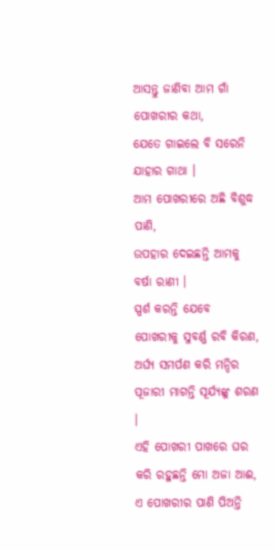ଆସନ୍ତୁ ଜାଣିବା ଆମ ଗାଁ ପୋଖରୀର କଥା,
ଯେତେ ଗାଇଲେ ବି ସରେନି ଯାହାର ଗାଥା ।
ଆମ ପୋଖରୀରେ ଅଛି ବିଶୁଦ୍ଧ ପାଣି,
ଉପହାର ଦେଇଛନ୍ତି ଆମକୁ ବର୍ଷା ରାଣୀ ।
ସ୍ପର୍ଶ କରନ୍ତି ଯେବେ ପୋଖରୀକୁ ସୁବର୍ଣ୍ଣ ରବି କିରଣ,
ଅର୍ଘ୍ୟ ସମର୍ପଣ କରି ମନ୍ଦିର ପୂଜାରୀ ମାଗନ୍ତି ସୂର୍ଯ୍ୟଙ୍କୁ ଶରଣ ।
ଏହି ପୋଖରୀ ପାଖରେ ଘର କରି ରହୁଛନ୍ତି ମୋ ଅଜା ଆଈ,
ଏ ପୋଖରୀର ପାଣି ପିଅନ୍ତି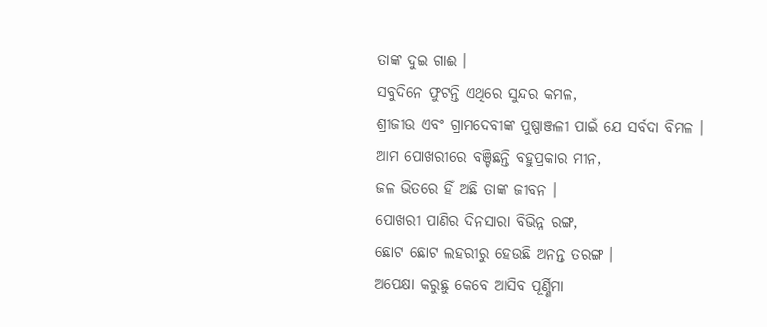ତାଙ୍କ ଦୁଇ ଗାଈ ।
ସବୁଦିନେ ଫୁଟନ୍ତି ଏଥିରେ ସୁନ୍ଦର କମଳ,
ଶ୍ରୀଜୀଉ ଏବଂ ଗ୍ରାମଦେବୀଙ୍କ ପୁଷ୍ପାଞ୍ଜଳୀ ପାଇଁ ଯେ ସର୍ବଦା ବିମଳ ।
ଆମ ପୋଖରୀରେ ବଞ୍ଚିଛନ୍ତି ବହୁପ୍ରକାର ମୀନ,
ଜଳ ଭିତରେ ହିଁ ଅଛି ତାଙ୍କ ଜୀବନ ।
ପୋଖରୀ ପାଣିର ଦିନସାରା ବିଭିନ୍ନ ରଙ୍ଗ,
ଛୋଟ ଛୋଟ ଲହରୀରୁ ହେଉଛି ଅନନ୍ତ ତରଙ୍ଗ ।
ଅପେକ୍ଷା କରୁଛୁ କେବେ ଆସିବ ପୂର୍ଣ୍ଣିମା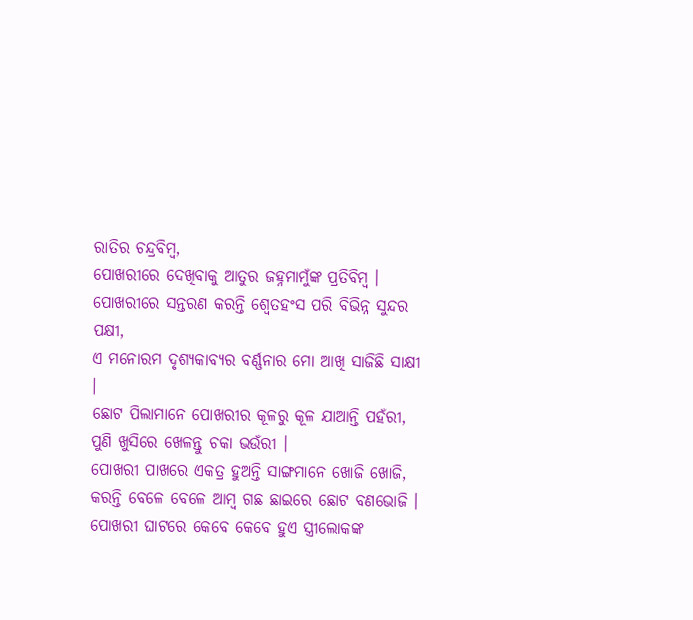ରାତିର ଚନ୍ଦ୍ରବିମ୍ବ,
ପୋଖରୀରେ ଦେଖିବାକୁ ଆତୁର ଜହ୍ନମାମୁଁଙ୍କ ପ୍ରତିବିମ୍ବ ।
ପୋଖରୀରେ ସନ୍ତରଣ କରନ୍ତି ଶ୍ୱେତହଂସ ପରି ବିଭିନ୍ନ ସୁନ୍ଦର ପକ୍ଷୀ,
ଏ ମନୋରମ ଦୃଶ୍ୟକାବ୍ୟର ବର୍ଣ୍ଣନାର ମୋ ଆଖି ସାଜିଛି ସାକ୍ଷୀ ।
ଛୋଟ ପିଲାମାନେ ପୋଖରୀର କୂଳରୁ କୂଳ ଯାଆନ୍ତି ପହଁରୀ,
ପୁଣି ଖୁସିରେ ଖେଳନ୍ତୁ ଚକା ଭଉଁରୀ ।
ପୋଖରୀ ପାଖରେ ଏକତ୍ର ହୁଅନ୍ତି ସାଙ୍ଗମାନେ ଖୋଜି ଖୋଜି,
କରନ୍ତି ବେଳେ ବେଳେ ଆମ୍ବ ଗଛ ଛାଇରେ ଛୋଟ ବଣଭୋଜି ।
ପୋଖରୀ ଘାଟରେ କେବେ କେବେ ହୁଏ ସ୍ତ୍ରୀଲୋକଙ୍କ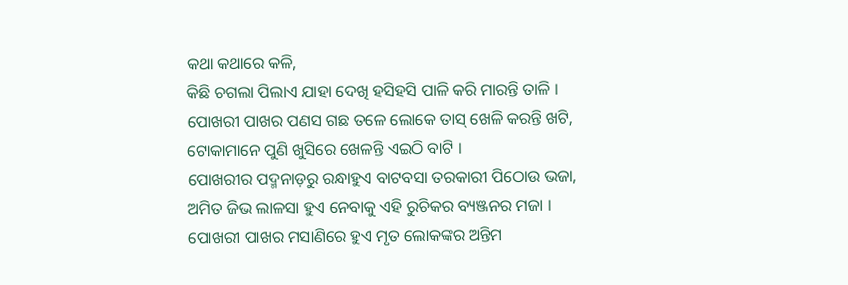କଥା କଥାରେ କଳି,
କିଛି ଚଗଲା ପିଲାଏ ଯାହା ଦେଖି ହସିହସି ପାଳି କରି ମାରନ୍ତି ତାଳି ।
ପୋଖରୀ ପାଖର ପଣସ ଗଛ ତଳେ ଲୋକେ ତାସ୍ ଖେଳି କରନ୍ତି ଖଟି,
ଟୋକାମାନେ ପୁଣି ଖୁସିରେ ଖେଳନ୍ତି ଏଇଠି ବାଟି ।
ପୋଖରୀର ପଦ୍ମନାଡ଼ରୁ ରନ୍ଧାହୁଏ ବାଟବସା ତରକାରୀ ପିଠୋଉ ଭଜା,
ଅମିତ ଜିଭ ଲାଳସା ହୁଏ ନେବାକୁ ଏହି ରୁଚିକର ବ୍ୟଞ୍ଜନର ମଜା ।
ପୋଖରୀ ପାଖର ମସାଣିରେ ହୁଏ ମୃତ ଲୋକଙ୍କର ଅନ୍ତିମ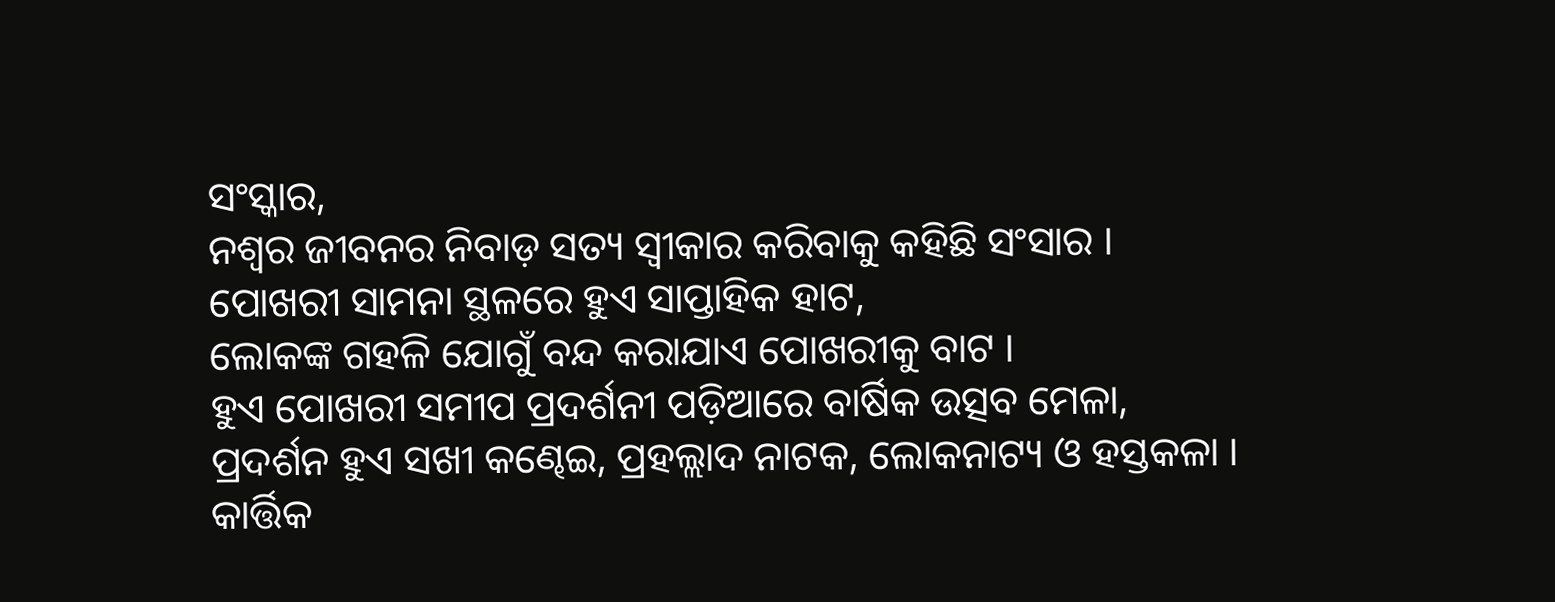ସଂସ୍କାର,
ନଶ୍ୱର ଜୀବନର ନିବାଡ଼ ସତ୍ୟ ସ୍ୱୀକାର କରିବାକୁ କହିଛି ସଂସାର ।
ପୋଖରୀ ସାମନା ସ୍ଥଳରେ ହୁଏ ସାପ୍ତାହିକ ହାଟ,
ଲୋକଙ୍କ ଗହଳି ଯୋଗୁଁ ବନ୍ଦ କରାଯାଏ ପୋଖରୀକୁ ବାଟ ।
ହୁଏ ପୋଖରୀ ସମୀପ ପ୍ରଦର୍ଶନୀ ପଡ଼ିଆରେ ବାର୍ଷିକ ଉତ୍ସବ ମେଳା,
ପ୍ରଦର୍ଶନ ହୁଏ ସଖୀ କଣ୍ଢେଇ, ପ୍ରହଲ୍ଲାଦ ନାଟକ, ଲୋକନାଟ୍ୟ ଓ ହସ୍ତକଳା ।
କାର୍ତ୍ତିକ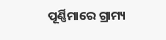ପୂର୍ଣ୍ଣିମାରେ ଗ୍ରାମ୍ୟ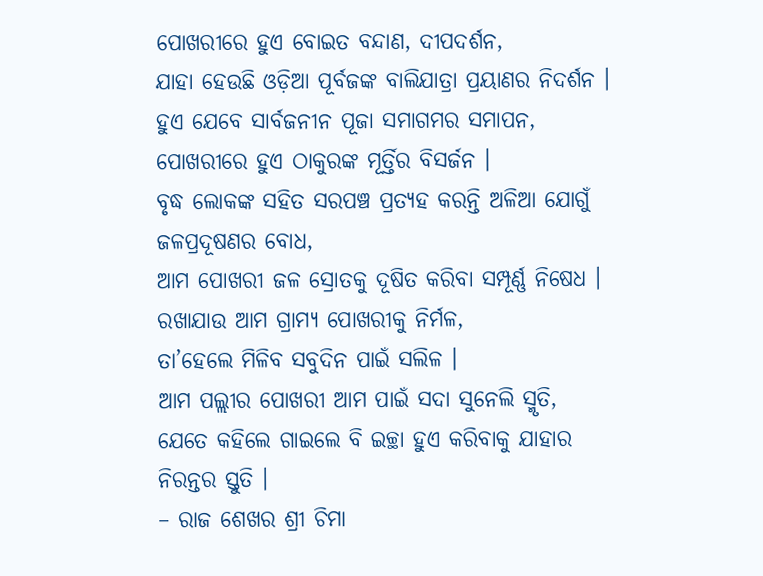ପୋଖରୀରେ ହୁଏ ବୋଇତ ବନ୍ଦାଣ, ଦୀପଦର୍ଶନ,
ଯାହା ହେଉଛି ଓଡ଼ିଆ ପୂର୍ବଜଙ୍କ ବାଲିଯାତ୍ରା ପ୍ରୟାଣର ନିଦର୍ଶନ ।
ହୁଏ ଯେବେ ସାର୍ବଜନୀନ ପୂଜା ସମାଗମର ସମାପନ,
ପୋଖରୀରେ ହୁଏ ଠାକୁରଙ୍କ ମୂର୍ତ୍ତିର ବିସର୍ଜନ ।
ବୃଦ୍ଧ ଲୋକଙ୍କ ସହିତ ସରପଞ୍ଚ ପ୍ରତ୍ୟହ କରନ୍ତି ଅଳିଆ ଯୋଗୁଁ ଜଳପ୍ରଦୂଷଣର ବୋଧ,
ଆମ ପୋଖରୀ ଜଳ ସ୍ରୋତକୁ ଦୂଷିତ କରିବା ସମ୍ପୂର୍ଣ୍ଣ ନିଷେଧ ।
ରଖାଯାଉ ଆମ ଗ୍ରାମ୍ୟ ପୋଖରୀକୁ ନିର୍ମଳ,
ତା’ହେଲେ ମିଳିବ ସବୁଦିନ ପାଇଁ ସଲିଳ ।
ଆମ ପଲ୍ଲୀର ପୋଖରୀ ଆମ ପାଇଁ ସଦା ସୁନେଲି ସ୍ମୃତି,
ଯେତେ କହିଲେ ଗାଇଲେ ବି ଇଚ୍ଛା ହୁଏ କରିବାକୁ ଯାହାର ନିରନ୍ତର ସ୍ତୁତି ।
– ରାଜ ଶେଖର ଶ୍ରୀ ଚିମା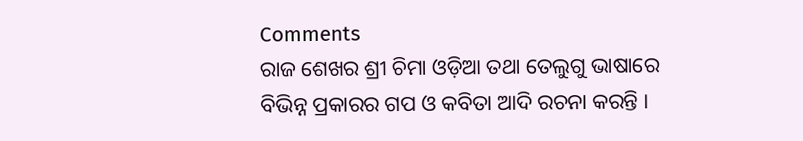Comments
ରାଜ ଶେଖର ଶ୍ରୀ ଚିମା ଓଡ଼ିଆ ତଥା ତେଲୁଗୁ ଭାଷାରେ ବିଭିନ୍ନ ପ୍ରକାରର ଗପ ଓ କବିତା ଆଦି ରଚନା କରନ୍ତି ।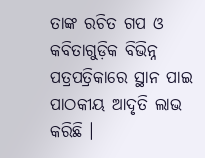ତାଙ୍କ ରଚିତ ଗପ ଓ କବିତାଗୁଡ଼ିକ ବିଭିନ୍ନ ପତ୍ରପତ୍ରିକାରେ ସ୍ଥାନ ପାଇ ପାଠକୀୟ ଆଦୃତି ଲାଭ କରିଛି ।